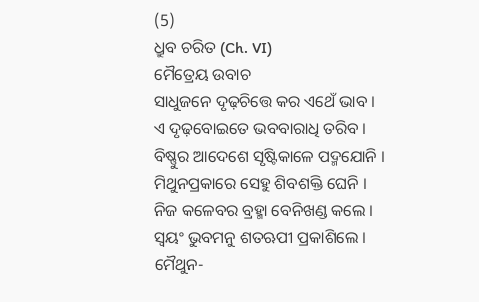(5)
ଧ୍ରୁବ ଚରିତ (Ch. VI)
ମୈତ୍ରେୟ ଉବାଚ
ସାଧୁଜନେ ଦୃଢ଼ଚିତ୍ତେ କର ଏଥେଁ ଭାବ ।
ଏ ଦୃଢ଼ବୋଇତେ ଭବବାରାଧି ତରିବ ।
ବିଷ୍ଣୁର ଆଦେଶେ ସୃଷ୍ଟିକାଳେ ପଦ୍ମଯୋନି ।
ମିଥୁନପ୍ରକାରେ ସେହୁ ଶିବଶକ୍ତି ଘେନି ।
ନିଜ କଳେବର ବ୍ରହ୍ମା ବେନିଖଣ୍ଡ କଲେ ।
ସ୍ୱୟଂ ଭୁବମନୁ ଶତଋପୀ ପ୍ରକାଶିଲେ ।
ମୈଥୁନ-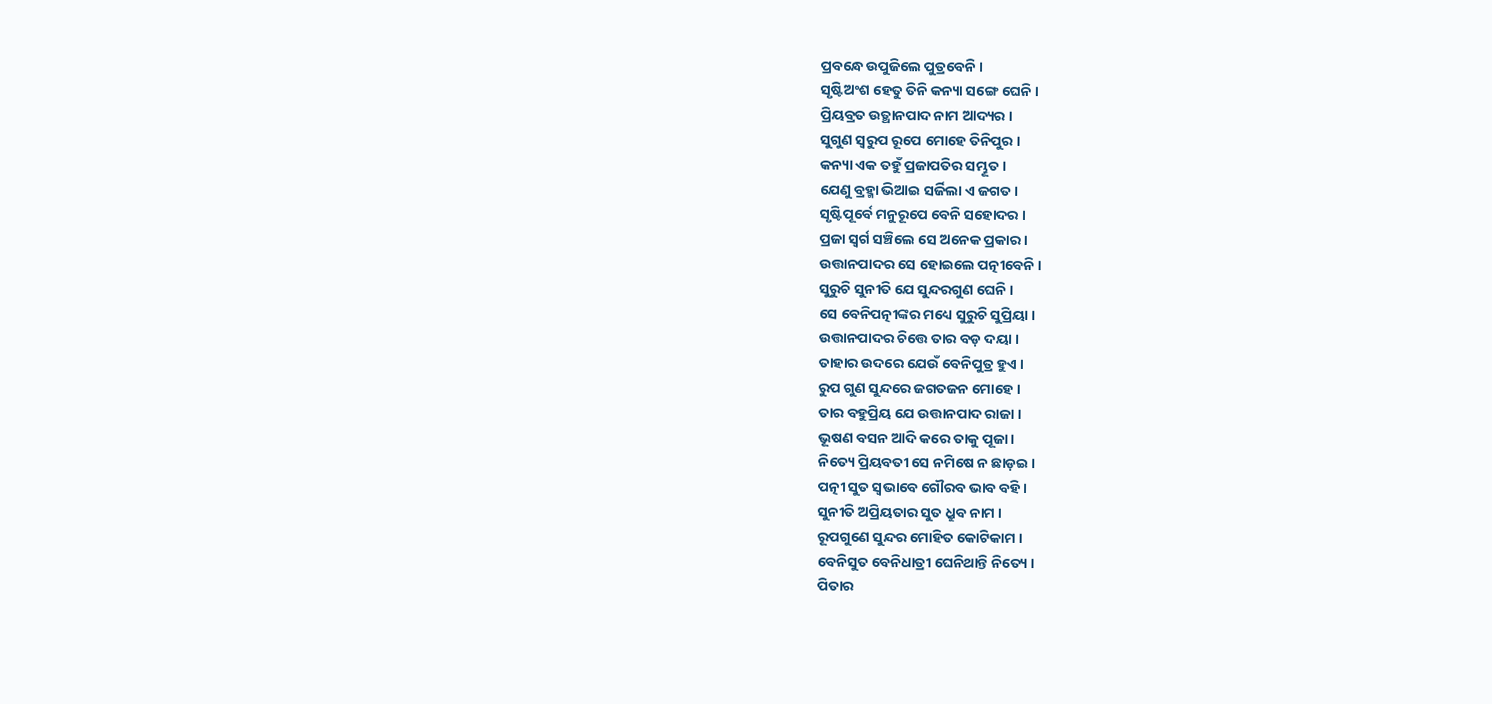ପ୍ରବନ୍ଧେ ଉପୁଜିଲେ ପୁତ୍ରବେନି ।
ସୃଷ୍ଟିଅଂଶ ହେତୁ ତିନି କନ୍ୟା ସଙ୍ଗେ ଘେନି ।
ପ୍ରିୟବ୍ରତ ଉତ୍ଥାନପାଦ ନାମ ଆଦ୍ୟର ।
ସୁଗୁଣ ସ୍ୱରୁପ ରୂପେ ମୋହେ ତିନିପୁର ।
କନ୍ୟା ଏକ ତହୁଁ ପ୍ରଜାପତିର ସମ୍ଭୂତ ।
ଯେଣୁ ବ୍ରହ୍ମା ଭିଆଇ ସର୍ଜିଲା ଏ ଜଗତ ।
ସୃଷ୍ଟିପୂର୍ବେ ମନୁରୂପେ ବେନି ସହୋଦର ।
ପ୍ରଜା ସ୍ୱର୍ଗ ସଞ୍ଚିଲେ ସେ ଅନେକ ପ୍ରକାର ।
ଉତ୍ତାନପାଦର ସେ ହୋଇଲେ ପତ୍ନୀବେନି ।
ସୁରୁଚି ସୁନୀତି ଯେ ସୁନ୍ଦରଗୁଣ ଘେନି ।
ସେ ବେନିପତ୍ନୀଙ୍କର ମଧ୍ୟେ ସୁରୁଚି ସୁପ୍ରିୟା ।
ଉତ୍ତାନପାଦର ଚିତ୍ତେ ତାର ବଡ଼ ଦୟା ।
ତାହାର ଉଦରେ ଯେଉଁ ବେନିପୁତ୍ର ହୁଏ ।
ରୁପ ଗୁଣ ସୁନ୍ଦରେ ଜଗତଜନ ମୋହେ ।
ତାର ବହୁପ୍ରିୟ ଯେ ଉତ୍ତାନପାଦ ରାଜା ।
ଭୂଷଣ ବସନ ଆଦି କରେ ତାକୁ ପୂଜା ।
ନିତ୍ୟେ ପ୍ରିୟବତୀ ସେ ନମିଷେ ନ ଛାଡ଼ଇ ।
ପତ୍ନୀ ସୁତ ସ୍ୱଭାବେ ଗୌରବ ଭାବ ବହି ।
ସୁନୀତି ଅପ୍ରିୟତାର ସୁତ ଧ୍ରୁବ ନାମ ।
ରୂପଗୁଣେ ସୁନ୍ଦର ମୋହିତ କୋଟିକାମ ।
ବେନିସୁତ ବେନିଧାତ୍ରୀ ଘେନିଥାନ୍ତି ନିତ୍ୟେ ।
ପିତାର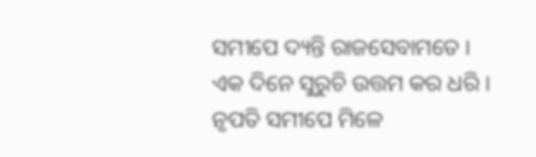ସମୀପେ ଦ୍ୟନ୍ତି ରାଜସେବାମତେ ।
ଏକ ଦିନେ ସୁରୁଚି ଉତ୍ତମ କର ଧରି ।
ନୃପତି ସମୀପେ ମିଳେ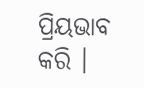ପ୍ରିୟଭାବ କରି ।